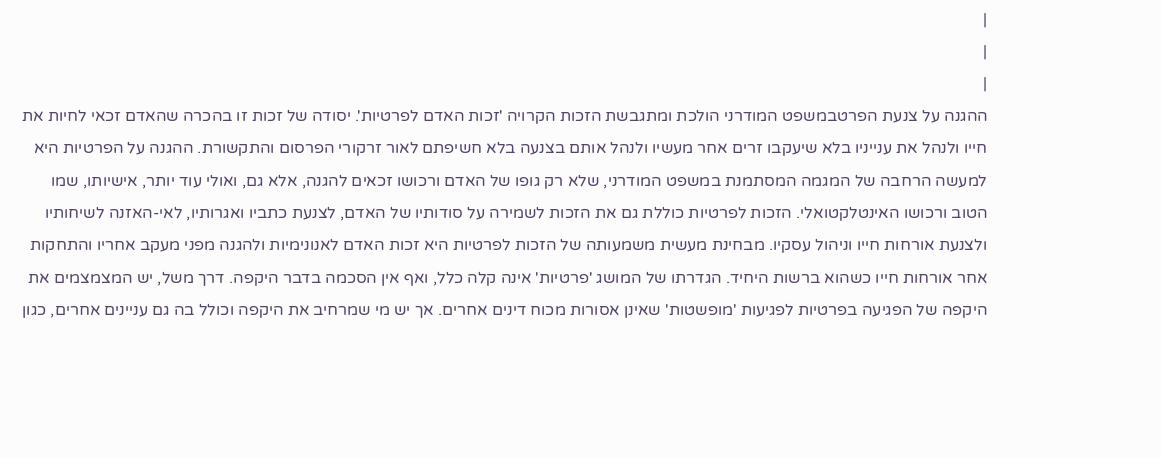|
|
|
ההגנה על צנעת הפרטבמשפט המודרני הולכת ומתגבשת הזכות הקרויה 'זכות האדם לפרטיות'. יסודה של זכות זו בהכרה שהאדם זכאי לחיות את חייו ולנהל את ענייניו בלא שיעקבו זרים אחר מעשיו ולנהל אותם בצנעה בלא חשיפתם לאור זרקורי הפרסום והתקשורת. ההגנה על הפרטיות היא למעשה הרחבה של המגמה המסתמנת במשפט המודרני, שלא רק גופו של האדם ורכושו זכאים להגנה, אלא גם, ואולי עוד יותר, אישיותו, שמו הטוב ורכושו האינטלקטואלי. הזכות לפרטיות כוללת גם את הזכות לשמירה על סודותיו של האדם, לצנעת כתביו ואגרותיו, לאי-האזנה לשיחותיו ולצנעת אורחות חייו וניהול עסקיו. מבחינת מעשית משמעותה של הזכות לפרטיות היא זכות האדם לאנונימיות ולהגנה מפני מעקב אחריו והתחקות אחר אורחות חייו כשהוא ברשות היחיד. הגדרתו של המושג 'פרטיות' אינה קלה כלל, ואף אין הסכמה בדבר היקפה. דרך משל, יש המצמצמים את היקפה של הפגיעה בפרטיות לפגיעות 'מופשטות' שאינן אסורות מכוח דינים אחרים. אך יש מי שמרחיב את היקפה וכולל בה גם עניינים אחרים, כגון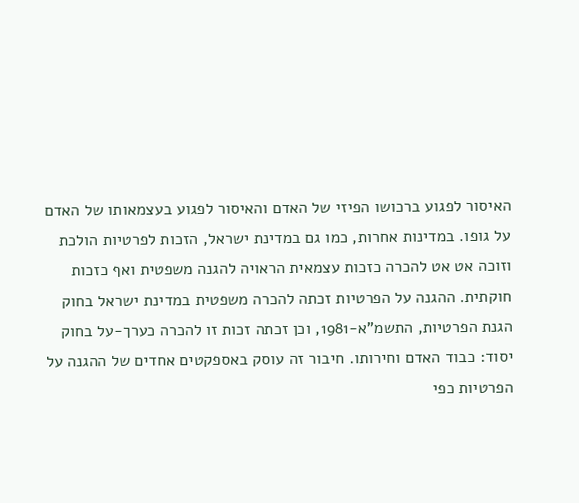האיסור לפגוע ברכושו הפיזי של האדם והאיסור לפגוע בעצמאותו של האדם על גופו. במדינות אחרות, כמו גם במדינת ישראל, הזכות לפרטיות הולכת וזוכה אט אט להכרה כזכות עצמאית הראויה להגנה משפטית ואף כזכות חוקתית. ההגנה על הפרטיות זכתה להכרה משפטית במדינת ישראל בחוק הגנת הפרטיות, התשמ"א-1981, וכן זכתה זכות זו להכרה כערך-על בחוק יסוד: כבוד האדם וחירותו. חיבור זה עוסק באספקטים אחדים של ההגנה על הפרטיות כפי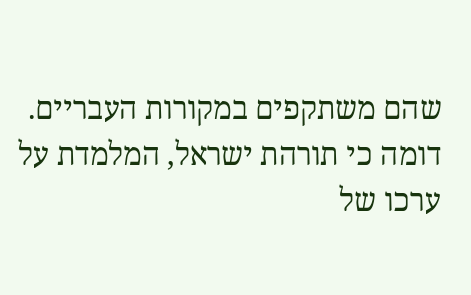שהם משתקפים במקורות העבריים. דומה כי תורהת ישראל, המלמדת על ערכו של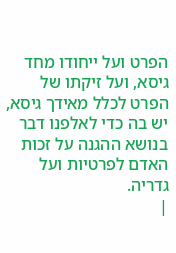הפרט ועל ייחודו מחד גיסא, ועל זיקתו של הפרט לכלל מאידך גיסא, יש בה כדי לאלפנו דבר בנושא ההגנה על זכות האדם לפרטיות ועל גדריה.
|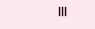|||